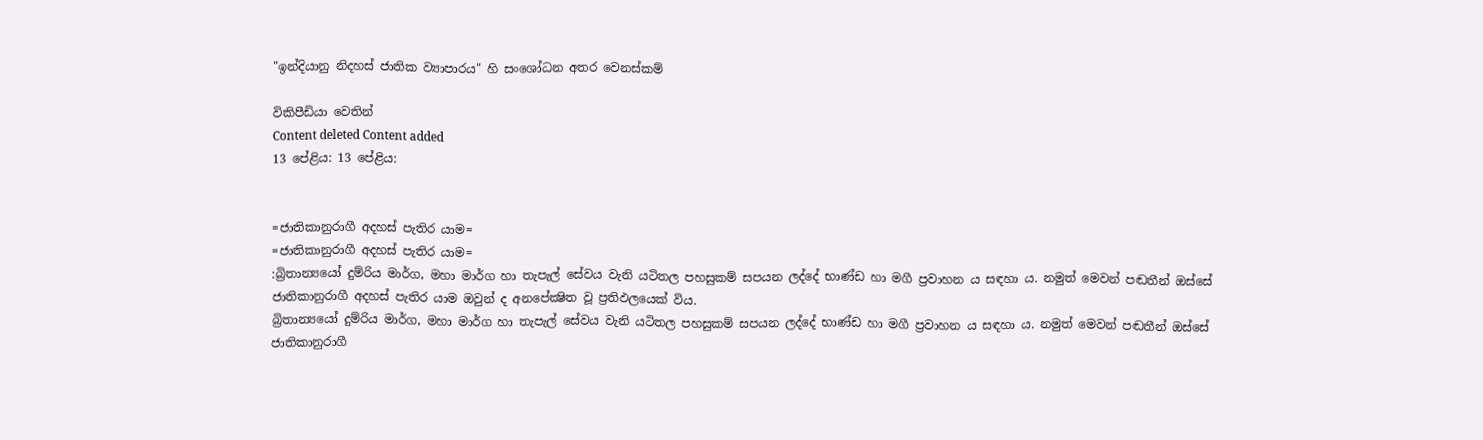"ඉන්දියානු නිදහස් ජාතික ව්‍යාපාරය" හි සංශෝධන අතර වෙනස්කම්

විකිපීඩියා වෙතින්
Content deleted Content added
13 පේළිය: 13 පේළිය:


=ජාතිකානුරාගී අදහස් පැතිර යාම=
=ජාතිකානුරාගී අදහස් පැතිර යාම=
:බ්‍රිතාන්‍යයෝ දුම්රිය මාර්ග, මහා මාර්ග හා තැපැල් සේවය වැනි යටිතල පහසුකම් සපයන ලද්දේ භාණ්ඩ හා මගී ප්‍රවාහන ය සඳහා ය. නමුත් මෙවන් පඬතීන් ඔස්සේ ජාතිකානුරාගී අදහස් පැතිර යාම ඔවුන් ද අනපේක්‍ෂිත වූ ප්‍රතිඵලයෙක් විය.
බ්‍රිතාන්‍යයෝ දුම්රිය මාර්ග, මහා මාර්ග හා තැපැල් සේවය වැනි යටිතල පහසුකම් සපයන ලද්දේ භාණ්ඩ හා මගී ප්‍රවාහන ය සඳහා ය. නමුත් මෙවන් පඬතීන් ඔස්සේ ජාතිකානුරාගී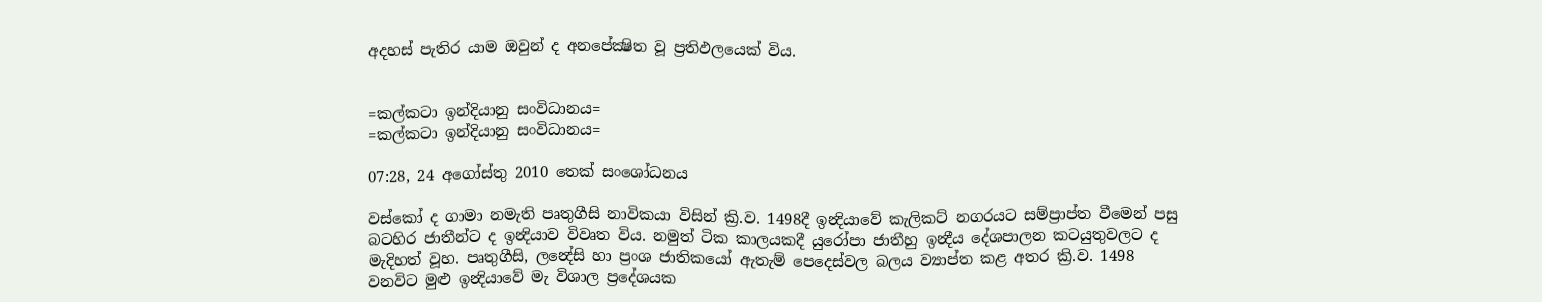අදහස් පැතිර යාම ඔවුන් ද අනපේක්‍ෂිත වූ ප්‍රතිඵලයෙක් විය.


=කල්කටා ඉන්දියානු සංවිධානය=
=කල්කටා ඉන්දියානු සංවිධානය=

07:28, 24 අගෝස්තු 2010 තෙක් සංශෝධනය

වස්කෝ ද ගාමා නමැති පෘතුගීසි නාවිකයා විසින් ක්‍රි.ව. 1498දී ඉන්‍දියාවේ කැලිකට් නගරයට සම්ප්‍රාප්ත වී‍මෙන් පසු බටහිර ජාතීන්ට ද ඉන්‍දියාව විවෘත විය. නමුත් ටික කාලයකදී යුරෝපා ජාතීහු ඉන්‍දීය දේශපාලන කටයුතුවලට ද මැදිහත් වූහ. පෘතුගීසි, ලන්‍දේසි හා ප්‍රංශ ජාතිකයෝ ඇතැම් පෙදෙස්වල බලය ව්‍යාප්ත කළ අතර ක්‍රි.ව. 1498 වනවිට මුළු ඉන්‍දියාවේ මැ විශාල ප්‍රදේශයක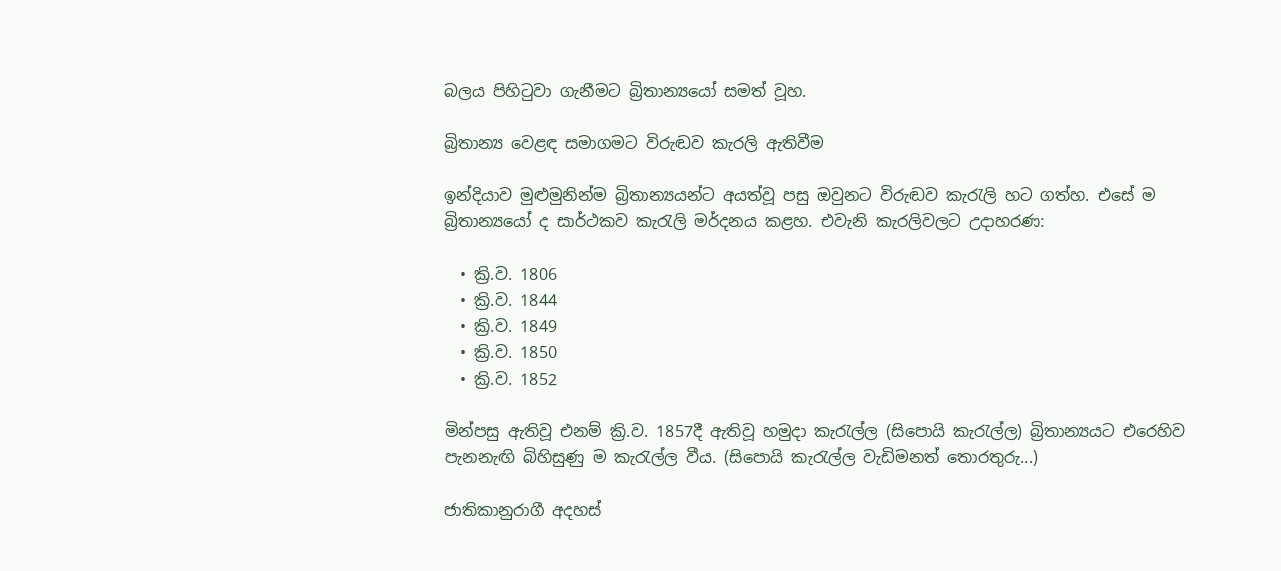බලය පිහිටුවා ගැනීමට බ්‍රිතාන්‍යයෝ සමත් වූහ.

බ්‍රිතාන්‍ය වෙළඳ සමාගමට විරුඬව කැරලි ඇතිවීම

ඉන්දියාව මුළුමුනින්ම බ්‍රිතාන්‍යයන්ට අයත්වූ පසු ඔවුනට විරුඬව කැරැලි හට ගත්හ. එසේ ම බ්‍රිතාන්‍යයෝ ද සාර්ථකව කැරැලි මර්දනය කළහ. එවැනි කැරලිවල‍ට උදාහරණ:

  • ක්‍රි.ව. 1806
  • ක්‍රි.ව. 1844
  • ක්‍රි.ව. 1849
  • ක්‍රි.ව. 1850
  • ක්‍රි.ව. 1852

මින්පසු ඇතිවූ එනම් ක්‍රි.ව. 1857දී ඇතිවූ හමුදා කැරැල්ල (සිපොයි කැරැල්ල) බ්‍රිතාන්‍යයට එරෙහිව පැනනැඟි බිහිසුණු ම කැරැල්ල වීය. (සිපොයි කැරැල්ල වැඩිමනත් තොරතුරු...)

ජාතිකානුරාගී අදහස්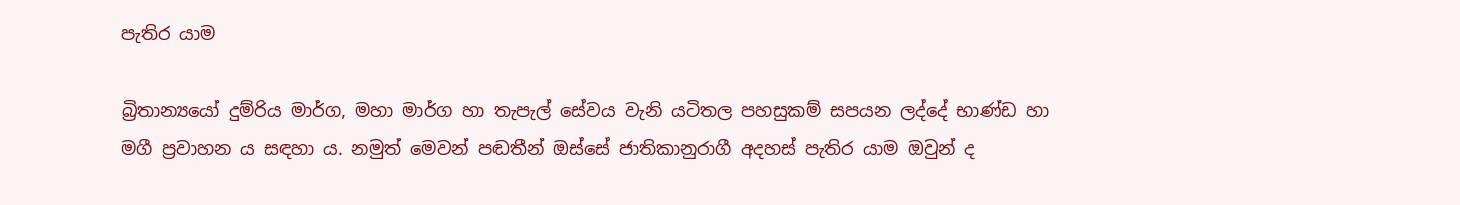පැතිර යාම

බ්‍රිතාන්‍යයෝ දුම්රිය මාර්ග, මහා මාර්ග හා තැපැල් සේවය වැනි යටිතල පහසුකම් සපයන ලද්දේ භාණ්ඩ හා මගී ප්‍රවාහන ය සඳහා ය. නමුත් මෙවන් පඬතීන් ඔස්සේ ජාතිකානුරාගී අදහස් පැතිර යාම ඔවුන් ද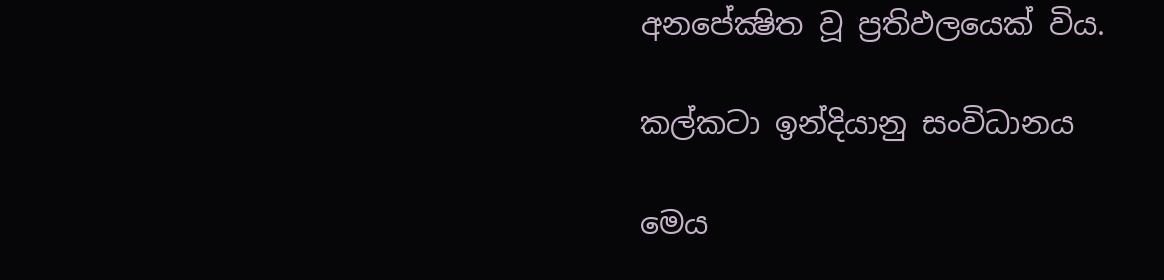අනපේක්‍ෂිත වූ ප්‍රතිඵලයෙක් විය.

කල්කටා ඉන්දියානු සංවිධානය

මෙය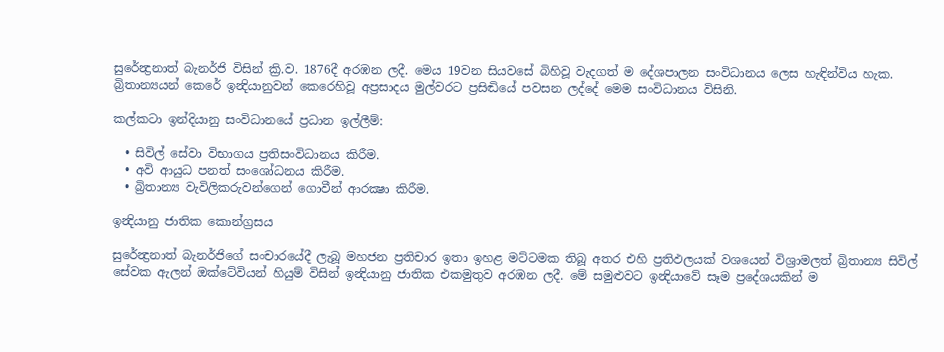සුරේන්‍ද්‍රනාත් බැනර්ජි විසින් ක්‍රි.ව. 1876දී අරඹන ලදී. මෙය 19වන සියවසේ බිහිවූ වැදගත් ම දේශපාලන සංවිධානය ලෙස හැඳින්විය හැක. බ්‍රිතාන්‍යයන් කෙරේ ඉන්‍දියානුවන් කෙරෙහිවූ අප්‍රසාදය මුල්වරට ප්‍රසිඬියේ පවසන ලද්දේ මෙම සංවිධානය විසිනි.

කල්කටා ඉන්දියානු සංවිධානයේ ප්‍රධාන ඉල්ලීම්:

  • සිවිල් සේවා විභාගය ප්‍රතිසංවිධානය කිරීම.
  • අවි ආයුධ පනත් සංශෝධනය කිරීම.
  • බ්‍රිතාන්‍ය වැවිලිකරුවන්ගෙන් ගොවීන් ආරක්‍ෂා කිරීම.

ඉන්‍දියානු ජාතික කොන්ග්‍රසය

සුරේන්‍ද්‍රනාත් බැනර්ජිගේ සංචාරයේදී ලැබූ මහජන ප්‍රතිචාර ඉතා ඉහළ මට්ටමක තිබූ අතර එහි ප්‍රතිඵලයක් වශයෙන් විශ්‍රාමලත් බ්‍රිතාන්‍ය සිවිල් සේවක ඇලන් ඔක්ටේවියන් හියුම් විසින් ඉන්‍දියානු ජාතික එකමුතුව අරඹන ලදී. මේ සමුළුවට ඉන්‍දි‍යාවේ සෑම ප්‍රදේශයකින් ම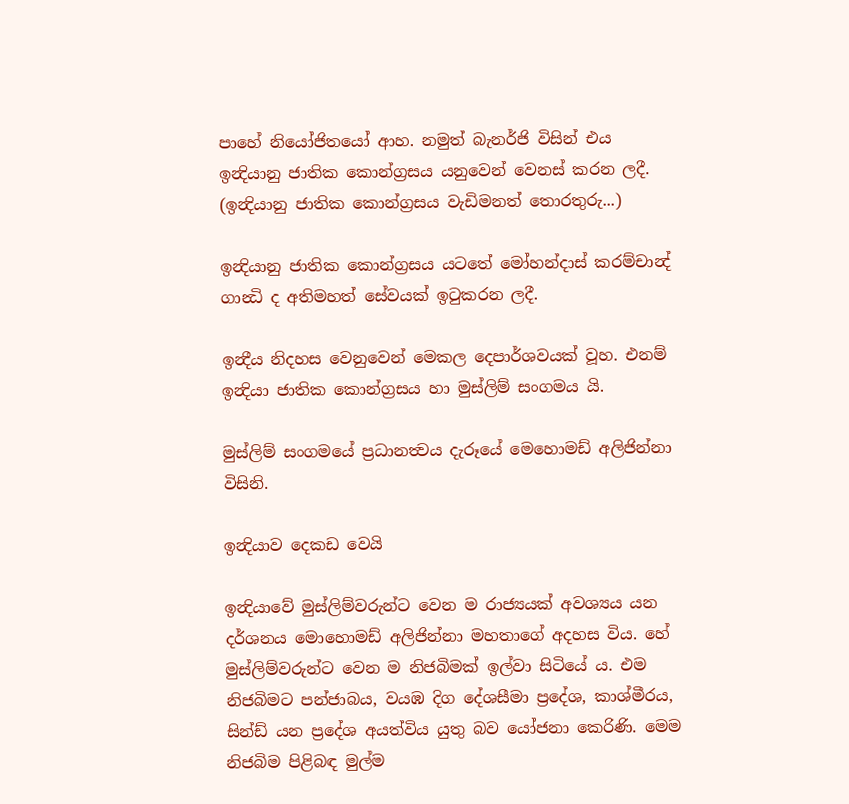පාහේ නියෝජිතයෝ ආහ. නමුත් බැනර්ජි විසින් එය ඉන්‍දියානු ජාතික කොන්ග්‍රසය යනුවෙන් වෙනස් කරන ලදී. (ඉන්‍දියානු ජාතික කොන්ග්‍රසය වැඩිමනත් තොරතුරු...)

ඉන්‍දියානු ජාතික කොන්ග්‍රසය යටතේ මෝහන්දාස් කරම්චාන්‍ද් ගාන්‍ධි ද අතිමහත් සේවයක් ඉටුකරන ලදී.

ඉන්‍දීය නිදහස වෙනුවෙන් මෙකල දෙපාර්ශවයක් වූහ. එනම් ඉන්‍දියා ජාතික කොන්ග්‍රසය හා මුස්ලිම් සංගමය යි.

මුස්ලිම් සංගමයේ ප්‍රධානත්‍වය දැරූයේ මෙහොමඩ් අලිජින්නා විසිනි.

ඉන්‍දියාව දෙකඩ වෙයි

ඉන්‍දියාවේ මුස්ලිම්වරුන්ට වෙන ම රාජ්‍යයක් අවශ්‍යය යන දර්ශනය මොහොමඩ් අලිජින්නා මහතාගේ අදහස විය. හේ මුස්ලිම්වරුන්ට වෙන ම නිජබිමක් ඉල්වා සිටියේ ය. එම නිජබිම‍ට පන්ජාබය, වයඹ දිග දේශසීමා ප්‍රදේශ, කාශ්මීරය, සින්ඩ් යන ප්‍රදේශ අයත්විය යුතු බව යෝජනා කෙරිණි. මෙම නිජබිම පිළිබඳ මුල්ම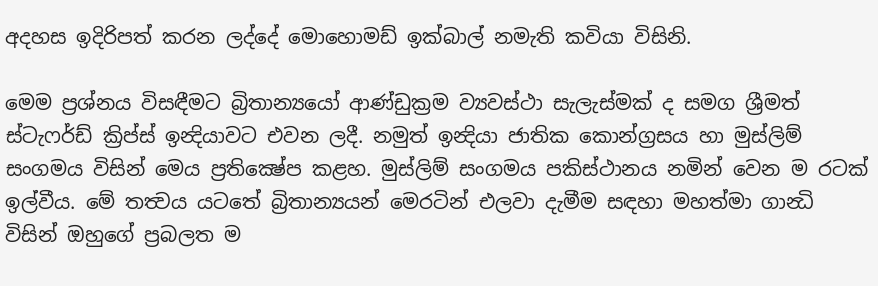අදහස ඉදිරිපත් කරන ලද්දේ මොහොමඩ් ඉක්බාල් නමැති කවියා විසිනි.

මෙම ප්‍රශ්නය විසඳීම‍ට බ්‍රිතාන්‍යයෝ ආණ්ඩුක්‍රම ව්‍යවස්ථා සැලැස්මක් ද සමග ශ්‍රීමත් ස්ටැෆර්ඩ් ක්‍රිප්ස් ඉන්‍දියාවට එවන ලදී. නමුත් ඉන්‍දියා ජාතික කොන්ග්‍රසය හා මුස්ලිම් සංගමය විසින් මෙය ප්‍රතික්‍ෂේප කළහ. මුස්ලිම් සංගමය පකිස්ථානය නමින් වෙන ම රටක් ඉල්වීය. මේ තත්‍වය යටතේ බ්‍රිතාන්‍යයන් මෙරටින් එලවා දැමීම සඳහා මහත්මා ගාන්‍ධි විසින් ඔහුගේ ප්‍රබලත ම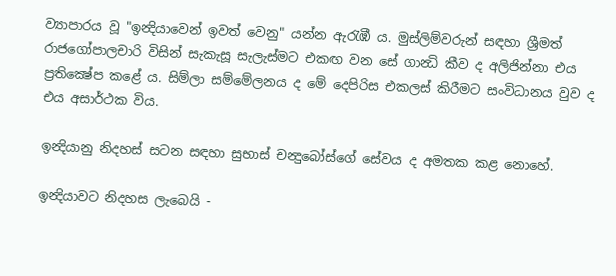ව්‍යාපාරය වූ "ඉන්‍දියාවෙන් ඉවත් වෙනු" යන්න ඇරැඹී ය. මුස්ලිම්වරුන් සඳහා ශ්‍රීමත් රාජගෝපාලචාරි විසින් සැකැසූ සැලැස්ම‍ට එකඟ වන සේ ගාන්‍ධි කීව ද අලිජින්නා එය ප්‍රතික්‍ෂේප කළේ ය. සිම්ලා සම්මේලනය ද මේ දෙපිරිස එකලස් කිරීමට සංවිධානය වුව ද එය අසාර්ථක විය.

ඉන්‍දියානු නිදහස් සටන සඳහා සුභාස් චන්‍දුබෝස්ගේ සේවය ද අමතක කළ නොහේ.

ඉන්‍දියාවට නිදහස ලැබෙයි -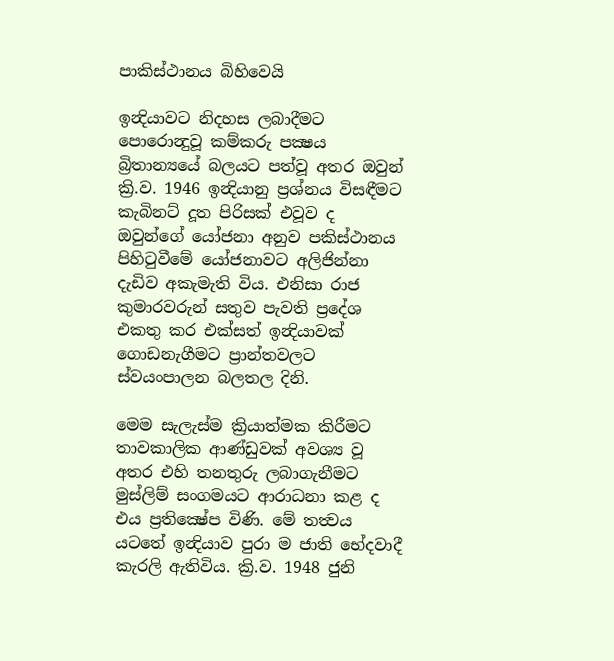පාකිස්ථානය බිහිවෙයි

ඉන්‍දියාවට නිදහස ලබාදීම‍ට පොරොන්‍දුවූ කම්කරු පක්‍ෂය බ්‍රිතාන්‍යයේ බලයට පත්වූ අතර ඔවුන් ක්‍රි.ව. 1946 ඉන්‍දියානු ප්‍රශ්නය විසඳීමට කැබිනට් දූත පිරිසක් එවූව ද ඔවුන්ගේ යෝජනා අනුව පකිස්ථානය පිහිටුවීමේ යෝජනාවට අලිජින්නා දැඩිව අකැමැති විය. එනිසා රාජ කුමාරවරුන් සතුව පැවති ප්‍රදේශ එකතු කර එක්සත් ඉන්‍දියාවක් ගොඩනැගීමට ප්‍රාන්තවලට ස්‍වයංපාලන බලතල දිනි.

මෙම සැලැස්ම ක්‍රියාත්මක කිරීමට තාවකාලික ආණ්ඩුවක් අවශ්‍ය වූ අතර එහි තනතුරු ලබාගැනීමට මුස්ලිම් සංගමයට ආරාධනා කළ ද එය ප්‍රතික්‍ෂේප විණි. මේ තත්‍වය යටතේ ඉන්‍දියාව පුරා ම ජාති භේදවාදී කැරලි ඇතිවිය. ක්‍රි.ව. 1948 ජුනි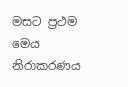මසට ප්‍රථම මෙය නිරාකරණය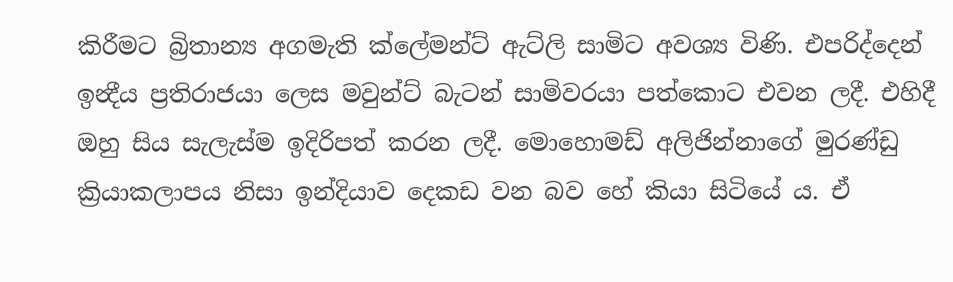කිරීමට බ්‍රිතාන්‍ය අගමැති ක්ලේමන්ට් ඇට්ලි සාමිට අවශ්‍ය විණි. එපරිද්දෙන් ඉන්‍දීය ප්‍රතිරාජයා ලෙස මවුන්ට් බැටන් සාමිවරයා පත්කොට එවන ලදී. එහිදී ඔහු සිය සැලැස්ම ඉදිරිපත් කරන ලදී. මොහොමඩ් අලිජින්නාගේ මුරණ්ඩු ක්‍රියාකලාපය නිසා ඉන්දියාව දෙකඩ වන බව හේ කියා සිටියේ ය. ඒ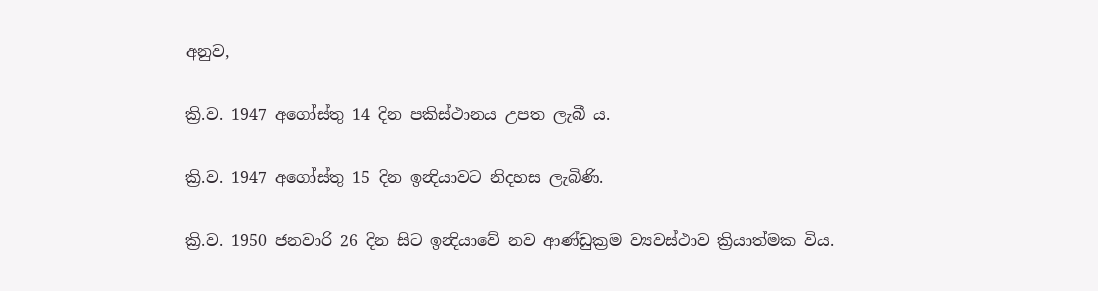අනුව,

ක්‍රි.ව. 1947 අගෝස්තු 14 දින පකිස්ථානය උපත ලැබී ය.

ක්‍රි.ව. 1947 අගෝස්තු 15 දින ඉන්‍දියාවට නිදහස ලැබිණි.

ක්‍රි.ව. 1950 ජනවාරි 26 දින සිට ඉන්‍දියාවේ නව ආණ්ඩුක්‍රම ව්‍යවස්ථාව ක්‍රියාත්මක විය.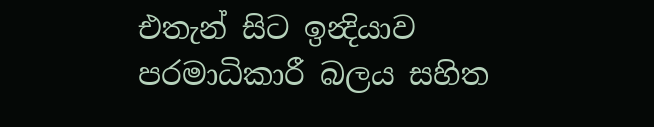එතැන් සිට ඉන්‍දියාව පරමාධිකාරී බලය සහිත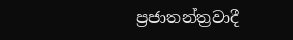ප්‍රජාතන්ත්‍රවාදී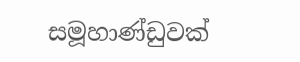සමූහාණ්ඩුවක්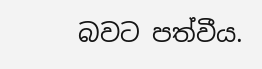බවට පත්වීය.